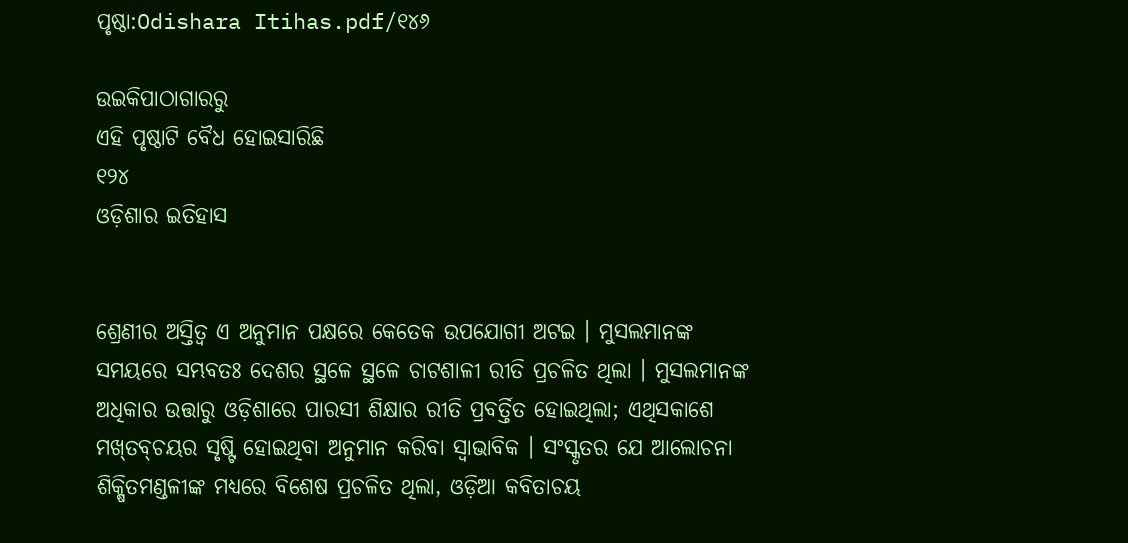ପୃଷ୍ଠା:Odishara Itihas.pdf/୧୪୬

ଉଇକିପାଠାଗାର‌ରୁ
ଏହି ପୃଷ୍ଠାଟି ବୈଧ ହୋଇସାରିଛି
୧୨୪
ଓଡ଼ିଶାର ଇତିହାସ


ଶ୍ରେଣୀର ଅସ୍ତିତ୍ୱ ଏ ଅନୁମାନ ପକ୍ଷରେ କେତେକ ଉପଯୋଗୀ ଅଟଇ । ମୁସଲମାନଙ୍କ ସମୟରେ ସମ୍ଭବତଃ ଦେଶର ସ୍ଥଳେ ସ୍ଥଳେ ଚାଟଶାଳୀ ରୀତି ପ୍ରଚଳିତ ଥିଲା । ମୁସଲମାନଙ୍କ ଅଧିକାର ଉତ୍ତାରୁ ଓଡ଼ିଶାରେ ପାରସୀ ଶିକ୍ଷାର ରୀତି ପ୍ରବର୍ତ୍ତିତ ହୋଇଥିଲା; ଏଥିସକାଶେ ମଖ୍‌ତବ୍‌ଚୟର ସୃଷ୍ଟି ହୋଇଥିବା ଅନୁମାନ କରିବା ସ୍ୱାଭାବିକ । ସଂସ୍କୃତର ଯେ ଆଲୋଚନା ଶିକ୍ଷିତମଣ୍ଡଳୀଙ୍କ ମଧ୍ୟରେ ବିଶେଷ ପ୍ରଚଳିତ ଥିଲା, ଓଡ଼ିଆ କବିତାଚୟ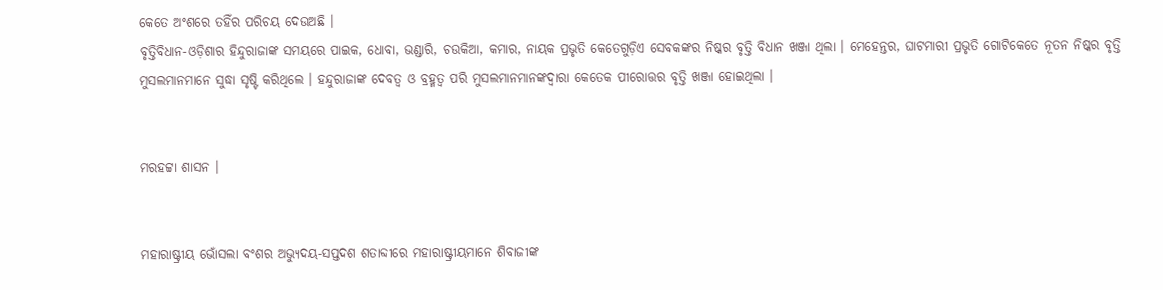କେତେ ଅଂଶରେ ତହିଁର ପରିଚୟ ଦେଉଅଛି ।
ବୃତ୍ତିବିଧାନ-ଓଡ଼ିଶାର ହିନ୍ଦୁରାଜାଙ୍କ ସମୟରେ ପାଇକ, ଧୋବା, ଭଣ୍ଡାରି, ଚଉକିଆ, କମାର, ନାୟକ ପ୍ରଭୃତି କେତେଗୁଡ଼ିଏ ସେବକଙ୍କର ନିଷ୍କର ବୃତ୍ତି ବିଧାନ ଖଞ୍ଜା ଥିଲା । ମେହେନ୍ତର, ଘାଟମାରୀ ପ୍ରଭୃତି ଗୋଟିକେତେ ନୂତନ ନିଷ୍କର ବୃତ୍ତି ମୁସଲମାନମାନେ ସୁଦ୍ଧା ସୃଷ୍ଟି କରିଥିଲେ । ହନ୍ଦୁରାଜାଙ୍କ ଦେବତ୍ୱ ଓ ବ୍ରହ୍ମତ୍ୱ ପରି ମୁସଲମାନମାନଙ୍କଦ୍ୱାରା କେତେକ ପୀରୋତ୍ତର ବୃତ୍ତି ଖଞ୍ଜା ହୋଇଥିଲା ।


ମରହଟ୍ଟା ଶାସନ ।


ମହାରାଷ୍ଟ୍ରୀୟ ଭୋଁସଲା ବଂଶର ଅଭ୍ୟୁଦୟ-ସପ୍ତଦଶ ଶତାବ୍ଦୀରେ ମହାରାଷ୍ଟ୍ରୀୟମାନେ ଶିବାଜୀଙ୍କ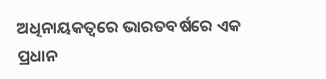ଅଧିନାୟକତ୍ୱରେ ଭାରତବର୍ଷରେ ଏକ ପ୍ରଧାନ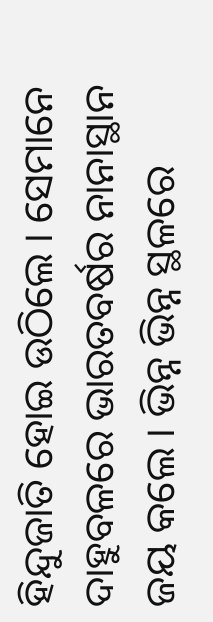ହିନ୍ଦୁଜାତି ହୋଇ ଉଠିଲେ । ସେମାନେ ଦାହୁବଳରେ ଭାରତବର୍ଷର ନାନାସ୍ଥାନ ଜୟ କଲେ । ଭିନ୍ନ ଭିନ୍ନ ସ୍ଥଳରେ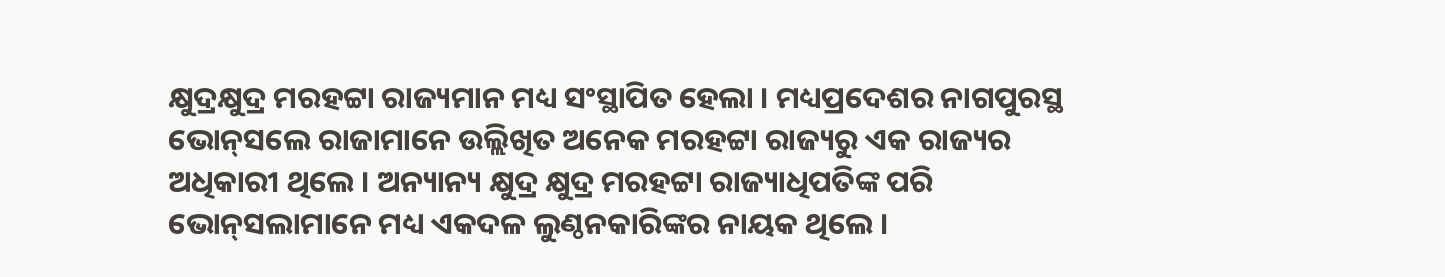କ୍ଷୁଦ୍ରକ୍ଷୁଦ୍ର ମରହଟ୍ଟା ରାଜ୍ୟମାନ ମଧ୍ୟ ସଂସ୍ଥାପିତ ହେଲା । ମଧ୍ୟପ୍ରଦେଶର ନାଗପୁରସ୍ଥ ଭୋନ୍‌ସଲେ ରାଜାମାନେ ଉଲ୍ଲିଖିତ ଅନେକ ମରହଟ୍ଟା ରାଜ୍ୟରୁ ଏକ ରାଜ୍ୟର ଅଧିକାରୀ ଥିଲେ । ଅନ୍ୟାନ୍ୟ କ୍ଷୁଦ୍ର କ୍ଷୁଦ୍ର ମରହଟ୍ଟା ରାଜ୍ୟାଧିପତିଙ୍କ ପରି ଭୋନ୍‌ସଲାମାନେ ମଧ୍ୟ ଏକଦଳ ଲୁଣ୍ଠନ‌କାରିଙ୍କର ନାୟକ ଥିଲେ ।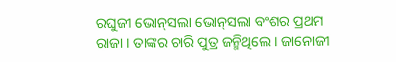ରଘୁଜୀ ଭୋନ୍‌ସଲା ଭୋନ୍‌ସଲା ବଂଶର ପ୍ରଥମ ରାଜା । ତାଙ୍କର ଚାରି ପୁତ୍ର ଜନ୍ମିଥିଲେ । ଜାନୋଜୀ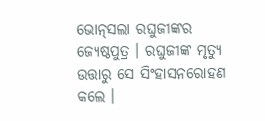ଭୋନ୍‌ସଲା ରଘୁଜୀଙ୍କର ଜ୍ୟେଷ୍ଠପୁତ୍ର । ରଘୁଜୀଙ୍କ ମୃତ୍ୟୁ ଉତ୍ତାରୁ ସେ ସିଂହାସନରୋହଣ କଲେ ।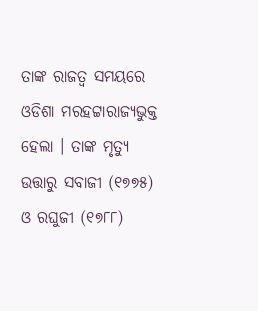ତାଙ୍କ ରାଜତ୍ୱ ସମୟରେ ଓଡିଶା ମରହଟ୍ଟାରାଜ୍ୟଭୁକ୍ତ ହେଲା । ତାଙ୍କ ମୃତ୍ୟୁ ଉତ୍ତାରୁ ସବାଜୀ (୧୭୭୫) ଓ ରଘୁଜୀ (୧୭୮୮)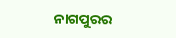ନାଗପୁରର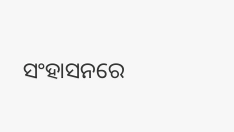ସଂହାସନରେ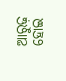ଆରୁଢ଼ ହୋଇ